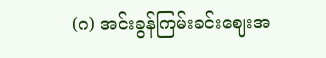(ဂ) အင်းခွန်ကြမ်းခင်းဈေးအ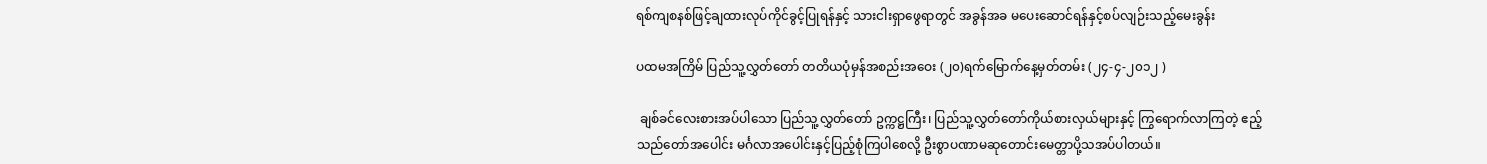ရစ်ကျစနစ်ဖြင့်ချထားလုပ်ကိုင်ခွင့်ပြုရန်နှင့် သားငါးရှာဖွေရာတွင် အခွန်အခ မပေးဆောင်ရန်နှင့်စပ်လျဉ်းသည့်မေးခွန်း

ပထမအကြိမ် ပြည်သူ့လွှတ်တော် တတိယပုံမှန်အစည်းအဝေး (၂၀)ရက်မြောက်နေ့မှတ်တမ်း (၂၄-၄-၂၀၁၂ )

 ချစ်ခင်လေးစားအပ်ပါသော ပြည်သူ့လွှတ်တော် ဥက္ကဋ္ဌကြီး၊ ပြည်သူ့လွှတ်တော်ကိုယ်စားလှယ်များနှင့် ကြွရောက်လာကြတဲ့ ဧည့်သည်တော်အပေါင်း မင်္ဂလာအပေါင်းနှင့်ပြည့်စုံကြပါစေလို့ ဦးစွာပဏာမဆုတောင်းမေတ္တာပို့သအပ်ပါတယ်။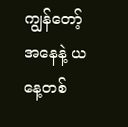ကျွန်တော့် အနေနဲ့ ယနေ့တစ်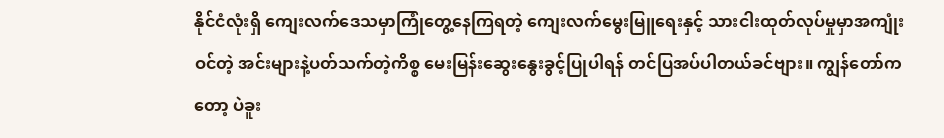နိုင်ငံလုံးရှိ ကျေးလက်ဒေသမှာကြုံတွေ့နေကြရတဲ့ ကျေးလက်မွေးမြူရေးနှင့် သားငါးထုတ်လုပ်မှုမှာအကျုံးဝင်တဲ့ အင်းများနဲ့ပတ်သက်တဲ့ကိစ္စ မေးမြန်းဆွေးနွေးခွင့်ပြုပါရန် တင်ပြအပ်ပါတယ်ခင်ဗျား။ ကျွန်တော်ကတော့ ပဲခူး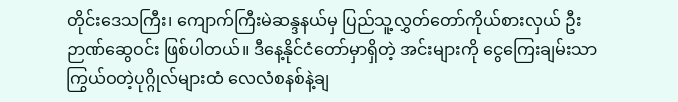တိုင်းဒေသကြီး၊ ကျောက်ကြီးမဲဆန္ဒနယ်မှ ပြည်သူ့လွှတ်တော်ကိုယ်စားလှယ် ဦးဉာဏ်ဆွေဝင်း ဖြစ်ပါတယ်။ ဒီနေ့နိုင်ငံတော်မှာရှိတဲ့ အင်းများကို ငွေကြေးချမ်းသာကြွယ်ဝတဲ့ပုဂ္ဂိုလ်များထံ လေလံစနစ်နဲ့ချ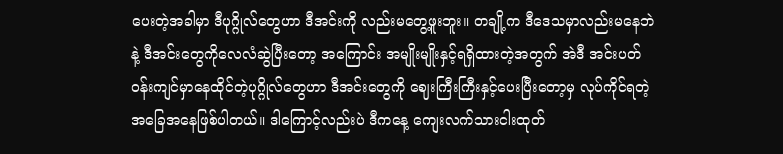ပေးတဲ့အခါမှာ ဒီပုဂ္ဂိုလ်တွေဟာ ဒီအင်းကို လည်းမတွေ့ဖူးဘူး။ တချို့က ဒီဒေသမှာလည်းမနေဘဲနဲ့ ဒီအင်းတွေကိုလေလံဆွဲပြီးတော့ အကြောင်း အမျိုးမျိုးနှင့်ရရှိထားတဲ့အတွက် အဲဒီ အင်းပတ်ဝန်းကျင်မှာနေထိုင်တဲ့ပုဂ္ဂိုလ်တွေဟာ ဒီအင်းတွေကို ဈေးကြီးကြီးနှင့်ပေးပြီးတော့မှ လုပ်ကိုင်ရတဲ့အခြေအနေဖြစ်ပါတယ်။ ဒါကြောင့်လည်းပဲ ဒီကနေ့ ကျေးလက်သားငါးထုတ်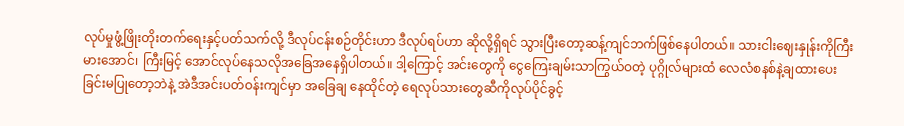လုပ်မှုဖွံ့ဖြိုးတိုးတက်ရေးနှင့်ပတ်သက်လို့ ဒီလုပ်ငန်းစဉ်တိုင်းဟာ ဒီလုပ်ရပ်ဟာ ဆိုလို့ရှိရင် သွားပြီးတော့ဆန့်ကျင်ဘက်ဖြစ်နေပါတယ်။ သားငါးဈေးနှုန်းကိုကြီးမားအောင်၊ ကြီးမြင့် အောင်လုပ်နေသလိုအခြေအနေရှိပါတယ်။ ဒါ့ကြောင့် အင်းတွေကို ငွေကြေးချမ်းသာကြွယ်ဝတဲ့ ပုဂ္ဂိုလ်များထံ လေလံစနစ်နဲ့ချထားပေးခြင်းမပြုတော့ဘဲနဲ့ အဲဒီအင်းပတ်ဝန်းကျင်မှာ အခြေချ နေထိုင်တဲ့ ရေလုပ်သားတွေဆီကိုလုပ်ပိုင်ခွင့်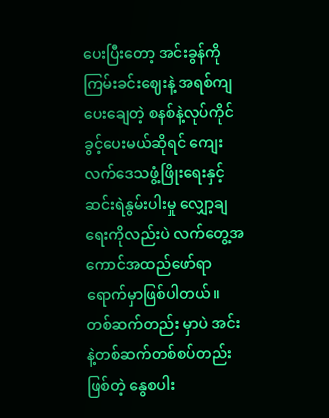ပေးပြီးတော့ အင်းခွန်ကိုကြမ်းခင်းဈေးနဲ့ အရစ်ကျ ပေးချေတဲ့ စနစ်နဲ့လုပ်ကိုင်ခွင့်ပေးမယ်ဆိုရင် ကျေးလက်ဒေသဖွံ့ဖြိုးရေးနှင့် ဆင်းရဲနွမ်းပါးမှု လျှော့ချရေးကိုလည်းပဲ လက်တွေ့အကောင်အထည်ဖော်ရာရောက်မှာဖြစ်ပါတယ်။ တစ်ဆက်တည်း မှာပဲ အင်းနဲ့တစ်ဆက်တစ်စပ်တည်းဖြစ်တဲ့ နွေစပါး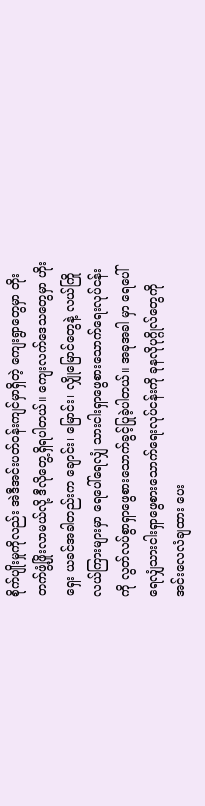စိုက်ပျိုးမှုကိုလည်း အဲဒီအင်းပတ်ဝန်းကျင်မှာရှိတဲ့ ကျေးရွာတွေမှာ တိုးတက်ဖွံ့ဖြိုးလာမယ်လို့ ဒီလိုတွေ့ရှိရပါတယ်။ ကျေးလက်ဒေသတွေမှာ ဟိုးရှေး ယခင်အခါတည်းက ချောင်း၊ မြောင်း၊ လျှိုမြောင်တွေနဲ့ လယ်ကြိုလယ်ကြားများမှာ ရေပေါ်ရေလျှံ သားငါးရှာဖွေစားသောက်ရေးလုပ်ငန်းကို လွတ်လပ်စွာရှာဖွေစားသောက်ခွင့်ပြုခဲ့ပါတယ်။ အခုအခါ မှာ ရေပေါ်ရေလျှံသားငါးရှာဖွေစားသောက်ရေးလုပ်ငန်းကို ခုနလိုပုဂ္ဂိုလ်တွေကို အင်းလေလံချထား ပေး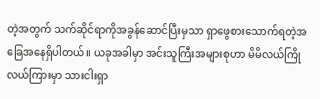တဲ့အတွက် သက်ဆိုင်ရာကိုအခွန်ဆောင်ပြီးမှသာ ရှာဖွေစားသောက်ရတဲ့အခြေအနေရှိပါတယ်။ ယခုအခါမှာ အင်းသူကြီးအများစုဟာ မိမိလယ်ကြိုလယ်ကြားမှာ သားငါးရှာ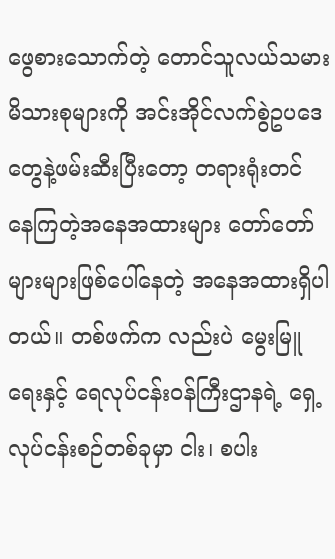ဖွေစားသောက်တဲ့ တောင်သူလယ်သမားမိသားစုများကို အင်းအိုင်လက်စွဲဥပဒေတွေနဲ့ဖမ်းဆီးပြီးတော့ တရားရုံးတင် နေကြတဲ့အနေအထားများ တော်တော်များများဖြစ်ပေါ်နေတဲ့ အနေအထားရှိပါတယ်။ တစ်ဖက်က လည်းပဲ မွေးမြူရေးနှင့် ရေလုပ်ငန်းဝန်ကြီးဌာနရဲ့ ရှေ့လုပ်ငန်းစဉ်တစ်ခုမှာ ငါး၊ စပါး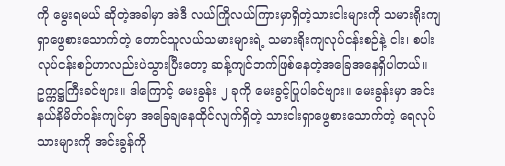ကို မွေးရမယ် ဆိုတဲ့အခါမှာ အဲဒီ လယ်ကြိုလယ်ကြားမှာရှိတဲ့သားငါးများကို သမားရိုးကျရှာဖွေစားသောက်တဲ့ တောင်သူလယ်သမားများရဲ့ သမားရိုးကျလုပ်ငန်းစဉ်နဲ့ ငါး၊ စပါးလုပ်ငန်းစဉ်ဟာလည်းပဲသွားပြီးတော့ ဆန့်ကျင်ဘက်ဖြစ်နေတဲ့အခြေအနေရှိပါတယ်။
ဥက္ကဋ္ဌကြီးခင်ဗျား။ ဒါကြောင့် မေးခွန်း ၂ ခုကို မေးခွင့်ပြုပါခင်ဗျား။ မေးခွန်းမှာ အင်း နယ်နိမိတ်ဝန်းကျင်မှာ အခြေချနေထိုင်လျက်ရှိတဲ့ သားငါးရှာဖွေစားသောက်တဲ့ ရေလုပ်သားများကို အင်းခွန်ကို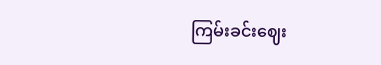ကြမ်းခင်းဈေး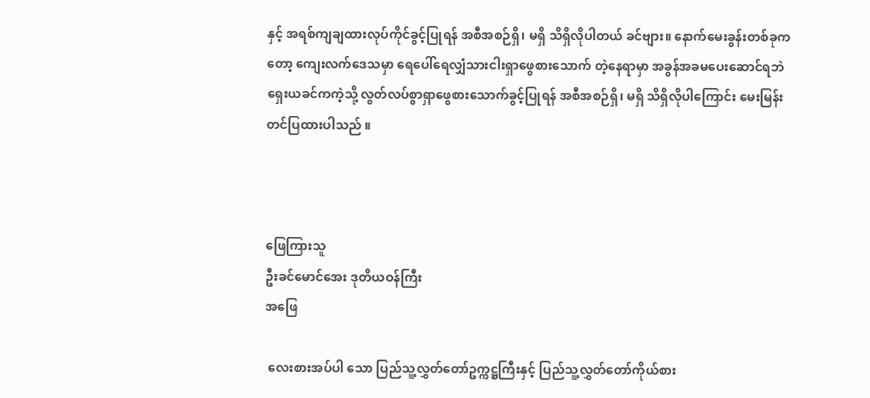နှင့် အရစ်ကျချထားလုပ်ကိုင်ခွင့်ပြုရန် အစီအစဉ်ရှိ၊ မရှိ သိရှိလိုပါတယ် ခင်ဗျား။ နောက်မေးခွန်းတစ်ခုကတော့ ကျေးလက်ဒေသမှာ ရေပေါ်ရေလျှံသားငါးရှာဖွေစားသောက် တဲ့နေရာမှာ အခွန်အခမပေးဆောင်ရဘဲ ရှေးယခင်ကကဲ့သို့ လွတ်လပ်စွာရှာဖွေစားသောက်ခွင့်ပြုရန် အစီအစဉ်ရှိ၊ မရှိ သိရှိလိုပါကြောင်း မေးမြန်းတင်ပြထားပါသည် ။



ဖြေကြားသူ
ဦးခင်မောင်အေး ဒုတိယဝန်ကြီး
အဖြေ

 လေးစားအပ်ပါ သော ပြည်သူ့လွှတ်တော်ဥက္ကဋ္ဌကြီးနှင့် ပြည်သူ့လွှတ်တော်ကိုယ်စား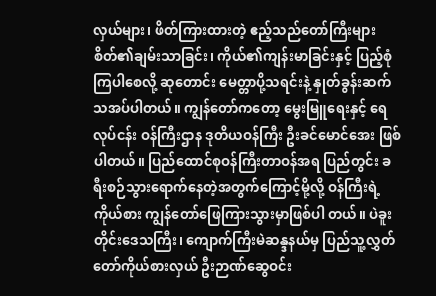လှယ်များ၊ ဖိတ်ကြားထားတဲ့ ဧည့်သည်တော်ကြီးများ စိတ်၏ချမ်းသာခြင်း၊ ကိုယ်၏ကျန်းမာခြင်းနှင့် ပြည့်စုံကြပါစေလို့ ဆုတောင်း မေတ္တာပို့သရင်းနဲ့ နှုတ်ခွန်းဆက်သအပ်ပါတယ်။ ကျွန်တော်ကတော့ မွေးမြူရေးနှင့် ရေလုပ်ငန်း ဝန်ကြီးဌာန ဒုတိယဝန်ကြီး ဦးခင်မောင်အေး ဖြစ်ပါတယ်။ ပြည်ထောင်စုဝန်ကြီးတာဝန်အရ ပြည်တွင်း ခရီးစဉ်သွားရောက်နေတဲ့အတွက်ကြောင့်မို့လို့ ဝန်ကြီးရဲ့ကိုယ်စား ကျွန်တော်ဖြေကြားသွားမှာဖြစ်ပါ တယ်။ ပဲခူးတိုင်းဒေသကြီး၊ ကျောက်ကြီးမဲဆန္ဒနယ်မှ ပြည်သူ့လွှတ်တော်ကိုယ်စားလှယ် ဦးဉာဏ်ဆွေဝင်း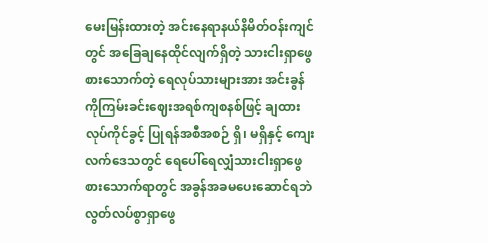မေးမြန်းထားတဲ့ အင်းနေရာနယ်နိမိတ်ဝန်းကျင်တွင် အခြေချနေထိုင်လျက်ရှိတဲ့ သားငါးရှာဖွေ စားသောက်တဲ့ ရေလုပ်သားများအား အင်းခွန်ကိုကြမ်းခင်းဈေးအရစ်ကျစနစ်ဖြင့် ချထားလုပ်ကိုင်ခွင့် ပြုရန်အစီအစဉ် ရှိ၊ မရှိနှင့် ကျေးလက်ဒေသတွင် ရေပေါ်ရေလျှံသားငါးရှာဖွေစားသောက်ရာတွင် အခွန်အခမပေးဆောင်ရဘဲ လွတ်လပ်စွာရှာဖွေ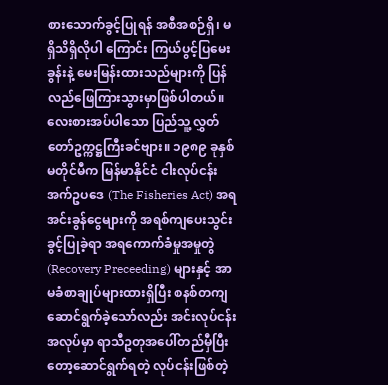စားသောက်ခွင့်ပြုရန် အစီအစဉ်ရှိ၊ မရှိသိရှိလိုပါ ကြောင်း ကြယ်ပွင့်ပြမေးခွန်းနဲ့ မေးမြန်းထားသည်များကို ပြန်လည်ဖြေကြားသွားမှာဖြစ်ပါတယ်။ လေးစားအပ်ပါသော ပြည်သူ့လွှတ်တော်ဥက္ကဋ္ဌကြီးခင်ဗျား။ ၁၉၈၉ ခုနှစ်မတိုင်မီက မြန်မာနိုင်ငံ ငါးလုပ်ငန်းအက်ဥပဒေ (The Fisheries Act) အရ အင်းခွန်ငွေများကို အရစ်ကျပေးသွင်းခွင့်ပြုခဲ့ရာ အရကောက်ခံမှုအမှုတွဲ (Recovery Preceeding) များနှင့် အာမခံစာချုပ်များထားရှိပြီး စနစ်တကျ ဆောင်ရွက်ခဲ့သော်လည်း အင်းလုပ်ငန်းအလုပ်မှာ ရာသီဥတုအပေါ်တည်မှီပြီးတော့ဆောင်ရွက်ရတဲ့ လုပ်ငန်းဖြစ်တဲ့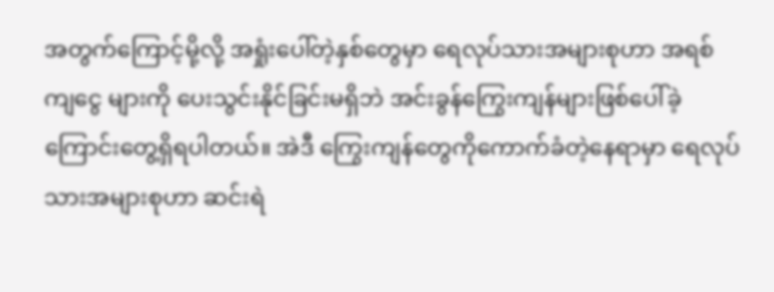အတွက်ကြောင့်မို့လို့ အရှုံးပေါ်တဲ့နှစ်တွေမှာ ရေလုပ်သားအများစုဟာ အရစ်ကျငွေ များကို ပေးသွင်းနိုင်ခြင်းမရှိဘဲ အင်းခွန်ကြွေးကျန်များဖြစ်ပေါ်ခဲ့ကြောင်းတွေ့ရှိရပါတယ်။ အဲဒီ ကြွေးကျန်တွေကိုကောက်ခံတဲ့နေရာမှာ ရေလုပ်သားအများစုဟာ ဆင်းရဲ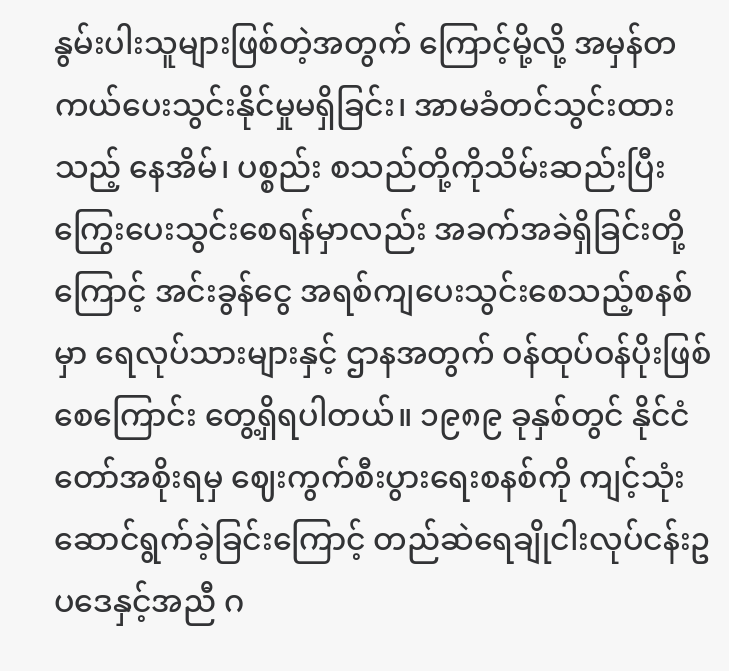နွမ်းပါးသူများဖြစ်တဲ့အတွက် ကြောင့်မို့လို့ အမှန်တကယ်ပေးသွင်းနိုင်မှုမရှိခြင်း၊ အာမခံတင်သွင်းထားသည့် နေအိမ်၊ ပစ္စည်း စသည်တို့ကိုသိမ်းဆည်းပြီး ကြွေးပေးသွင်းစေရန်မှာလည်း အခက်အခဲရှိခြင်းတို့ကြောင့် အင်းခွန်ငွေ အရစ်ကျပေးသွင်းစေသည့်စနစ်မှာ ရေလုပ်သားများနှင့် ဌာနအတွက် ဝန်ထုပ်ဝန်ပိုးဖြစ်စေကြောင်း တွေ့ရှိရပါတယ်။ ၁၉၈၉ ခုနှစ်တွင် နိုင်ငံတော်အစိုးရမှ ဈေးကွက်စီးပွားရေးစနစ်ကို ကျင့်သုံး ဆောင်ရွက်ခဲ့ခြင်းကြောင့် တည်ဆဲရေချိုငါးလုပ်ငန်းဥပဒေနှင့်အညီ ဂ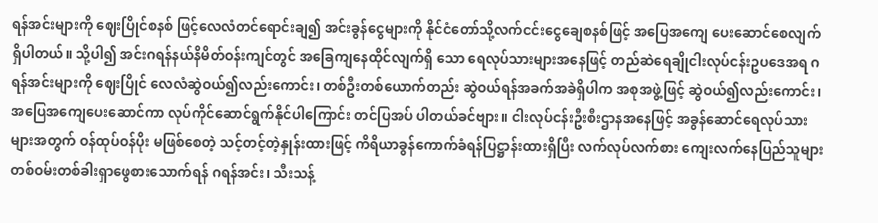ရန်အင်းများကို ဈေးပြိုင်စနစ် ဖြင့်လေလံတင်ရောင်းချ၍ အင်းခွန်ငွေများကို နိုင်ငံတော်သို့လက်ငင်းငွေချေစနစ်ဖြင့် အပြေအကျေ ပေးဆောင်စေလျက်ရှိပါတယ်။ သို့ပါ၍ အင်းဂရန်နယ်နိမိတ်ဝန်းကျင်တွင် အခြေကျနေထိုင်လျက်ရှိ သော ရေလုပ်သားများအနေဖြင့် တည်ဆဲရေချိုငါးလုပ်ငန်းဥပဒေအရ ဂရန်အင်းများကို ဈေးပြိုင် လေလံဆွဲဝယ်၍လည်းကောင်း၊ တစ်ဦးတစ်ယောက်တည်း ဆွဲဝယ်ရန်အခက်အခဲရှိပါက အစုအဖွဲ့ဖြင့် ဆွဲဝယ်၍လည်းကောင်း၊ အပြေအကျေပေးဆောင်ကာ လုပ်ကိုင်ဆောင်ရွက်နိုင်ပါကြောင်း တင်ပြအပ် ပါတယ်ခင်ဗျား။ ငါးလုပ်ငန်းဦးစီးဌာနအနေဖြင့် အခွန်ဆောင်ရေလုပ်သားများအတွက် ဝန်ထုပ်ဝန်ပိုး မဖြစ်စေတဲ့ သင့်တင့်တဲ့နှုန်းထားဖြင့် ကိရိယာခွန်ကောက်ခံရန်ပြဋ္ဌာန်းထားရှိပြီး လက်လုပ်လက်စား ကျေးလက်နေပြည်သူများ တစ်ဝမ်းတစ်ခါးရှာဖွေစားသောက်ရန် ဂရန်အင်း၊ သီးသန့်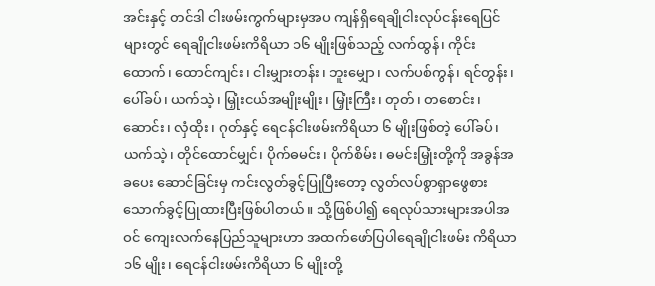အင်းနှင့် တင်ဒါ ငါးဖမ်းကွက်များမှအပ ကျန်ရှိရေချိုငါးလုပ်ငန်းရေပြင်များတွင် ရေချိုငါးဖမ်းကိရိယာ ၁၆ မျိုးဖြစ်သည့် လက်ထွန်၊ ကိုင်းထောက်၊ ထောင်ကျင်း၊ ငါးမျှားတန်း၊ ဘူးမျှော၊ လက်ပစ်ကွန်၊ ရင်တွန်း၊ ပေါ်ခပ်၊ ယက်သဲ့၊ မြှုံးငယ်အမျိုးမျိုး၊ မြှုံးကြီး၊ တုတ်၊ တစောင်း၊ ဆောင်း၊ လှံထိုး၊ ဂုတ်နှင့် ရေငန်ငါးဖမ်းကိရိယာ ၆ မျိုးဖြစ်တဲ့ ပေါ်ခပ်၊ ယက်သဲ့၊ တိုင်ထောင်မျှင်၊ ပိုက်ဓမင်း၊ ပိုက်စိမ်း၊ ဓမင်းမြှုံးတို့ကို အခွန်အခပေး ဆောင်ခြင်းမှ ကင်းလွတ်ခွင့်ပြုပြီးတော့ လွတ်လပ်စွာရှာဖွေစားသောက်ခွင့်ပြုထားပြီးဖြစ်ပါတယ်။ သို့ဖြစ်ပါ၍ ရေလုပ်သားများအပါအဝင် ကျေးလက်နေပြည်သူများဟာ အထက်ဖော်ပြပါရေချိုငါးဖမ်း ကိရိယာ ၁၆ မျိုး၊ ရေငန်ငါးဖမ်းကိရိယာ ၆ မျိုးတို့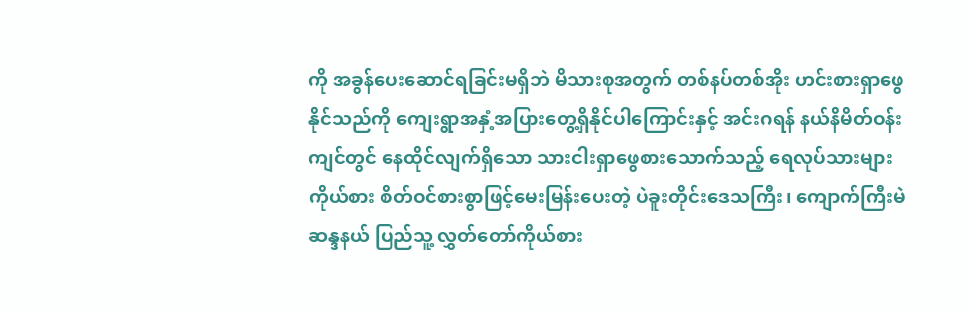ကို အခွန်ပေးဆောင်ရခြင်းမရှိဘဲ မိသားစုအတွက် တစ်နပ်တစ်အိုး ဟင်းစားရှာဖွေနိုင်သည်ကို ကျေးရွာအနှံ့အပြားတွေ့ရှိနိုင်ပါကြောင်းနှင့် အင်းဂရန် နယ်နိမိတ်ဝန်းကျင်တွင် နေထိုင်လျက်ရှိသော သားငါးရှာဖွေစားသောက်သည့် ရေလုပ်သားများ ကိုယ်စား စိတ်ဝင်စားစွာဖြင့်မေးမြန်းပေးတဲ့ ပဲခူးတိုင်းဒေသကြီး၊ ကျောက်ကြီးမဲဆန္ဒနယ် ပြည်သူ့ လွှတ်တော်ကိုယ်စား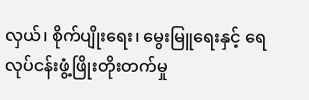လှယ်၊ စိုက်ပျိုးရေး၊ မွေးမြူရေးနှင့် ရေလုပ်ငန်းဖွံ့ဖြိုးတိုးတက်မှု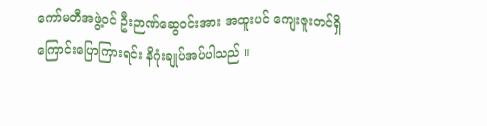ကော်မတီအဖွဲ့ဝင် ဦးဉာဏ်ဆွေဝင်းအား အထူးပင် ကျေးဇူးတင်ရှိကြောင်းပြောကြားရင်း နိဂုံးချုပ်အပ်ပါသည် ။